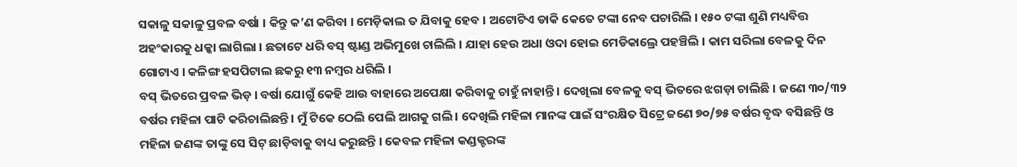ସକାଳୁ ସକାଳୁ ପ୍ରବଳ ବର୍ଷା । କିନ୍ତୁ କ’ଣ କରିବା । ମେଡ଼ିକାଲ ତ ଯିବାକୁ ହେବ । ଅଟୋଟିଏ ଡାକି କେତେ ଟଙ୍କା ନେବ ପଚାରିଲି । ୧୫୦ ଟଙ୍କା ଶୁଣି ମଧ୍ୟବିତ୍ତ ଅହଂକାରକୁ ଧକ୍କା ଲାଗିଲା । ଛତାଟେ ଧରି ବସ୍ ଷ୍ଟାଣ୍ଡ ଅଭିମୁଖେ ଚାଲିଲି । ଯାହା ହେଉ ଅଧା ଓଦା ହୋଇ ମେଡିକାଲ୍ରେ ପହଞ୍ଚିଲି । କାମ ସରିଲା ବେଳକୁ ଦିନ ଗୋଟାଏ । କଳିଙ୍ଗ ହସପିଟାଲ ଛକରୁ ୧୩ ନମ୍ବର ଧରିଲି ।
ବସ୍ ଭିତରେ ପ୍ରବଳ ଭିଡ଼ । ବର୍ଷା ଯୋଗୁଁ କେହି ଆଉ ବାହାରେ ଅପେକ୍ଷା କରିବାକୁ ଚାହୁଁ ନାହାନ୍ତି । ଦେଖିଲା ବେଳକୁ ବସ୍ ଭିତରେ ଝଗଡ଼ା ଚାଲିଛି । ଜଣେ ୩୦/୩୨ ବର୍ଷର ମହିଳା ପାଟି କରିଚାଲିଛନ୍ତି । ମୁଁ ଟିକେ ଠେଲି ପେଲି ଆଗକୁ ଗଲି । ଦେଖିଲି ମହିଳା ମାନଙ୍କ ପାଇଁ ସଂରକ୍ଷିତ ସିଟ୍ରେ ଜଣେ ୭୦/୭୫ ବର୍ଷର ବୃଦ୍ଧ ବସିଛନ୍ତି ଓ ମହିଳା ଜଣଙ୍କ ତାଙ୍କୁ ସେ ସିଟ୍ ଛାଡ଼ିବାକୁ ବାଧ୍ୟ କରୁଛନ୍ତି । କେବଳ ମହିଳା କଣ୍ଡକ୍ଟରଙ୍କ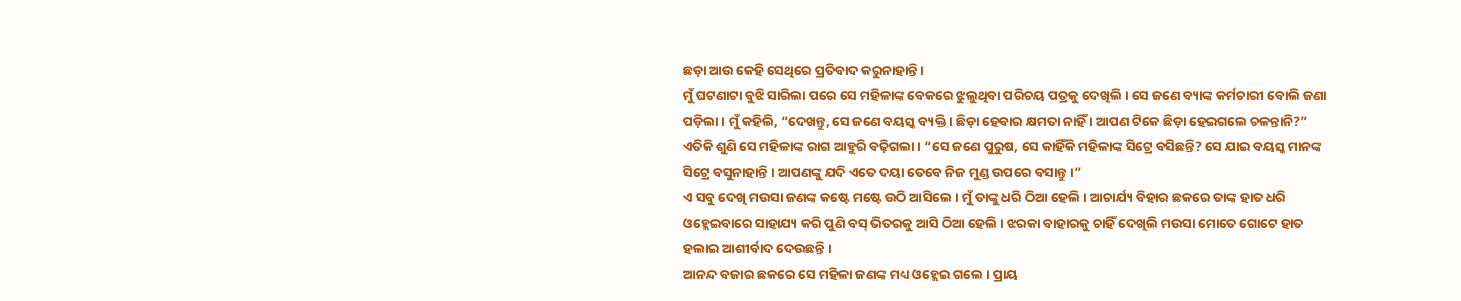ଛଡ଼ା ଆଉ କେହି ସେଥିରେ ପ୍ରତିବାଦ କରୁନାହାନ୍ତି ।
ମୁଁ ଘଟଣାଟା ବୁଝି ସାରିଲା ପରେ ସେ ମହିଳାଙ୍କ ବେକରେ ଝୁଲୁଥିବା ପରିଚୟ ପତ୍ରକୁ ଦେଖିଲି । ସେ ଜଣେ ବ୍ୟାଙ୍କ କର୍ମଚାରୀ ବୋଲି ଜଣା ପଡ଼ିଲା । ମୁଁ କହିଲି, “ଦେଖନ୍ତୁ, ସେ ଜଣେ ବୟସ୍କ ବ୍ୟକ୍ତି । ଛିଡ଼ା ହେବାର କ୍ଷମତା ନାହିଁ । ଆପଣ ଟିକେ ଛିଡ଼ା ହେଇଗଲେ ଚଳନ୍ତାନି?” ଏତିକି ଶୁଣି ସେ ମହିଳାଙ୍କ ରାଗ ଆହୁରି ବଢ଼ିଗଲା । “ସେ ଜଣେ ପୁରୁଷ, ସେ କାହିଁକି ମହିଳାଙ୍କ ସିଟ୍ରେ ବସିଛନ୍ତି? ସେ ଯାଇ ବୟସ୍କ ମାନଙ୍କ ସିଟ୍ରେ ବସୁନାହାନ୍ତି । ଆପଣଙ୍କୁ ଯଦି ଏତେ ଦୟା ତେବେ ନିଜ ମୁଣ୍ଡ ଉପରେ ବସାନ୍ତୁ ।”
ଏ ସବୁ ଦେଖି ମଉସା ଜଣଙ୍କ କଷ୍ଟେ ମଷ୍ଟେ ଉଠି ଆସିଲେ । ମୁଁ ତାଙ୍କୁ ଧରି ଠିଆ ହେଲି । ଆଚାର୍ଯ୍ୟ ବିହାର ଛକରେ ତାଙ୍କ ହାତ ଧରି ଓହ୍ଲେଇବାରେ ସାହାଯ୍ୟ କରି ପୁଣି ବସ୍ ଭିତରକୁ ଆସି ଠିଆ ହେଲି । ଝରକା ବାହାରକୁ ଚାହିଁ ଦେଖିଲି ମଉସା ମୋତେ ଗୋଟେ ହାତ ହଲାଇ ଆଶୀର୍ବାଦ ଦେଉଛନ୍ତି ।
ଆନନ୍ଦ ବଜାର ଛକରେ ସେ ମହିଳା ଜଣଙ୍କ ମଧ୍ୟ ଓହ୍ଲେଇ ଗଲେ । ପ୍ରାୟ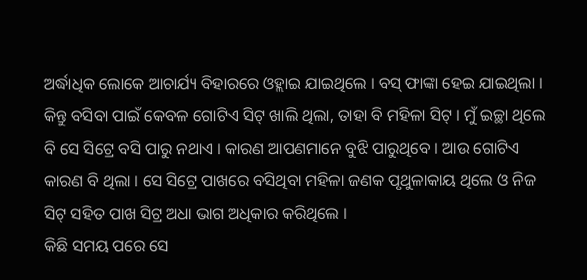ଅର୍ଦ୍ଧାଧିକ ଲୋକେ ଆଚାର୍ଯ୍ୟ ବିହାରରେ ଓହ୍ଲାଇ ଯାଇଥିଲେ । ବସ୍ ଫାଙ୍କା ହେଇ ଯାଇଥିଲା । କିନ୍ତୁ ବସିବା ପାଇଁ କେବଳ ଗୋଟିଏ ସିଟ୍ ଖାଲି ଥିଲା, ତାହା ବି ମହିଳା ସିଟ୍ । ମୁଁ ଇଚ୍ଛା ଥିଲେ ବି ସେ ସିଟ୍ରେ ବସି ପାରୁ ନଥାଏ । କାରଣ ଆପଣମାନେ ବୁଝି ପାରୁଥିବେ । ଆଉ ଗୋଟିଏ କାରଣ ବି ଥିଲା । ସେ ସିଟ୍ରେ ପାଖରେ ବସିଥିବା ମହିଳା ଜଣକ ପୃଥୁଳାକାୟ ଥିଲେ ଓ ନିଜ ସିଟ୍ ସହିତ ପାଖ ସିଟ୍ର ଅଧା ଭାଗ ଅଧିକାର କରିଥିଲେ ।
କିଛି ସମୟ ପରେ ସେ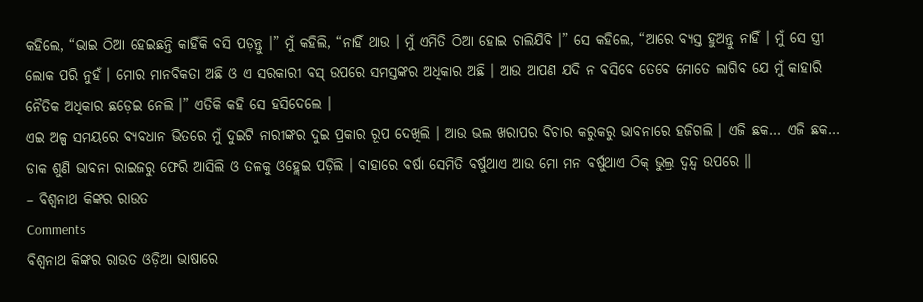କହିଲେ, “ଭାଇ ଠିଆ ହେଇଛନ୍ତି କାହିଁକି ବସି ପଡ଼ନ୍ତୁ ।” ମୁଁ କହିଲି, “ନାହିଁ ଥାଉ । ମୁଁ ଏମିତି ଠିଆ ହୋଇ ଚାଲିଯିବି ।” ସେ କହିଲେ, “ଆରେ ବ୍ୟସ୍ତ ହୁଅନ୍ତୁ ନାହିଁ । ମୁଁ ସେ ସ୍ତ୍ରୀ ଲୋକ ପରି ନୁହଁ । ମୋର ମାନବିକତା ଅଛି ଓ ଏ ସରକାରୀ ବସ୍ ଉପରେ ସମସ୍ତଙ୍କର ଅଧିକାର ଅଛି । ଆଉ ଆପଣ ଯଦି ନ ବସିବେ ତେବେ ମୋତେ ଲାଗିବ ଯେ ମୁଁ କାହାରି ନୈତିକ ଅଧିକାର ଛଡ଼େଇ ନେଲି ।” ଏତିକି କହି ସେ ହସିଦେଲେ ।
ଏଇ ଅଳ୍ପ ସମୟରେ ବ୍ୟବଧାନ ଭିତରେ ମୁଁ ଦୁଇଟି ନାରୀଙ୍କର ଦୁଇ ପ୍ରକାର ରୂପ ଦେଖିଲି । ଆଉ ଭଲ ଖରାପର ବିଚାର କରୁକରୁ ଭାବନାରେ ହଜିଗଲି । ଏଜି ଛକ… ଏଜି ଛକ… ଡାକ ଶୁଣି ଭାବନା ରାଇଜରୁ ଫେରି ଆସିଲି ଓ ତଳକୁ ଓହ୍ଲେଇ ପଡ଼ିଲି । ବାହାରେ ବର୍ଷା ସେମିତି ବର୍ଷୁଥାଏ ଆଉ ମୋ ମନ ବର୍ଷୁଥାଏ ଠିକ୍ ଭୁଲ୍ର ଦ୍ୱନ୍ଦ୍ୱ ଉପରେ ॥
– ବିଶ୍ୱନାଥ କିଙ୍କର ରାଉତ
Comments
ବିଶ୍ୱନାଥ କିଙ୍କର ରାଉତ ଓଡ଼ିଆ ଭାଷାରେ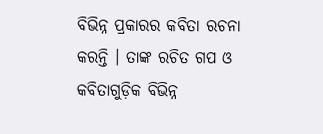ବିଭିନ୍ନ ପ୍ରକାରର କବିତା ରଚନା କରନ୍ତି । ତାଙ୍କ ରଚିତ ଗପ ଓ କବିତାଗୁଡ଼ିକ ବିଭିନ୍ନ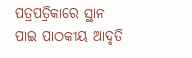ପତ୍ରପତ୍ରିକାରେ ସ୍ଥାନ ପାଇ ପାଠକୀୟ ଆଦୃତି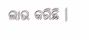ଲାଭ କରିଛି ।